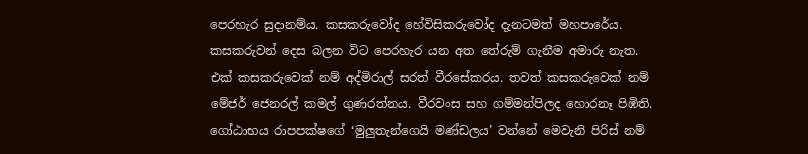පෙරහැර සුදානම්ය. කසකරුවෝද හේවිසිකරුවෝද දැනටමත් මහපාරේය. කසකරුවන් දෙස බලන විට පෙරහැර යන අත තේරුම් ගැනීම අමාරු නැත. එක් කසකරුවෙක් නම් අද්මිරාල් සරත් වීරසේකරය. තවත් කසකරුවෙක් නම් මේජර් ජෙනරල් කමල් ගුණරත්නය. වීරවංස සහ ගම්මන්පිලද හොරනෑ පිඹිති. ගෝඨාභය රාපපක්ෂගේ ‘මුලුතැන්ගෙයි මණ්ඩලය’ වන්නේ මෙවැනි පිරිස් නම්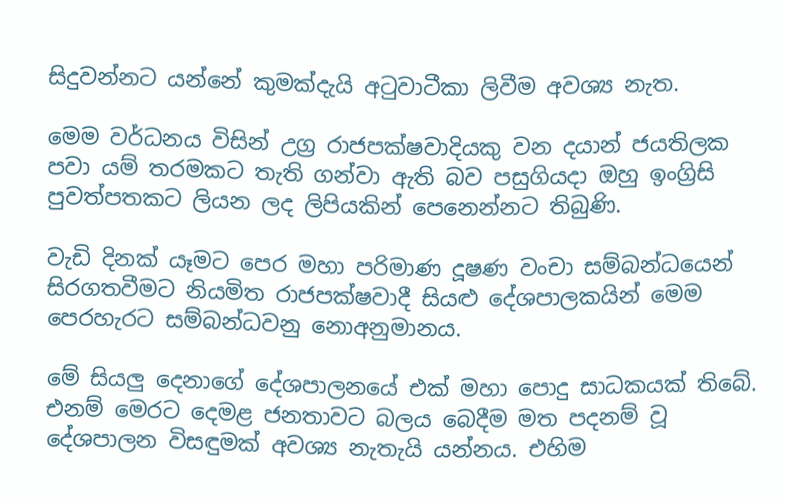සිදුවන්නට යන්නේ කුමක්දැයි අටුවාටීකා ලිවීම අවශ්‍ය නැත.

මෙම වර්ධනය විසින් උග්‍ර රාජපක්ෂවාදියකු වන දයාන් ජයතිලක පවා යම් තරමකට තැති ගන්වා ඇති බව පසුගියදා ඔහු ඉංග්‍රිසි පුවත්පතකට ලියන ලද ලිපියකින් පෙනෙන්නට තිබුණි.

වැඩි දිනක් යෑමට පෙර මහා පරිමාණ දූෂණ වංචා සම්බන්ධයෙන් සිරගතවීමට නියමිත රාජපක්ෂවාදී සියළු දේශපාලකයින් මෙම පෙරහැරට සම්බන්ධවනු නොඅනුමානය.

මේ සියලු දෙනාගේ දේශපාලනයේ එක් මහා පොදු සාධකයක් තිබේ. එනම් මෙරට දෙමළ ජනතාවට බලය බෙදීම මත පදනම් වූ දේශපාලන විසඳුමක් අවශ්‍ය නැතැයි යන්නය. එහිම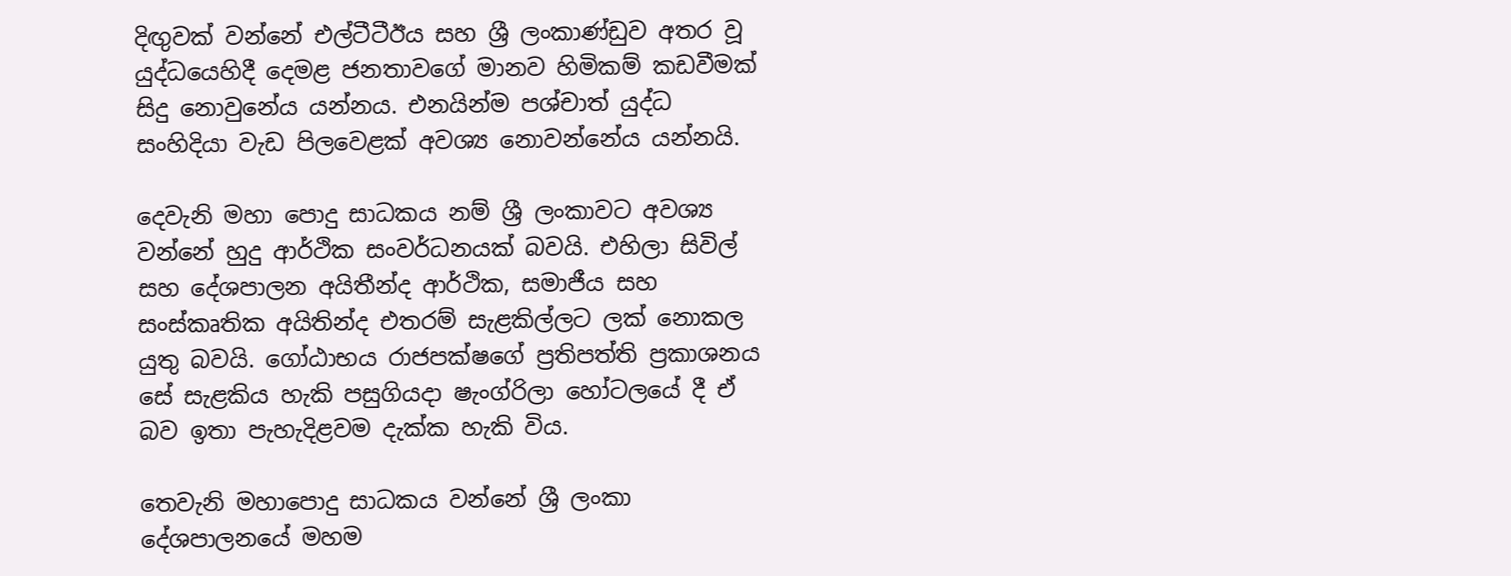දිඟුවක් වන්නේ එල්ටීටීඊය සහ ශ්‍රී ලංකාණ්ඩුව අතර වූ යුද්ධයෙහිදී දෙමළ ජනතාවගේ මානව හිමිකම් කඩවීමක් සිදු නොවුනේය යන්නය. එනයින්ම පශ්චාත් යුද්ධ සංහිදියා වැඩ පිලවෙළක් අවශ්‍ය නොවන්නේය යන්නයි.

දෙවැනි මහා පොදු සාධකය නම් ශ්‍රී ලංකාවට අවශ්‍ය වන්නේ හුදු ආර්ථික සංවර්ධනයක් බවයි. එහිලා සිවිල් සහ දේශපාලන අයිතීන්ද ආර්ථික, සමාජීය සහ සංස්කෘතික අයිතින්ද එතරම් සැළකිල්ලට ලක් නොකල යුතු බවයි. ගෝඨාභය රාජපක්ෂගේ ප්‍රතිපත්ති ප්‍රකාශනය සේ සැළකිය හැකි පසුගියදා ෂැංග්රිලා හෝටලයේ දී ඒ බව ඉතා පැහැදිළවම දැක්ක හැකි විය.

තෙවැනි මහාපොදු සාධකය වන්නේ ශ්‍රී ලංකා දේශපාලනයේ මහම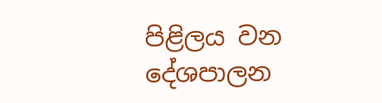පිළිලය වන දේශපාලන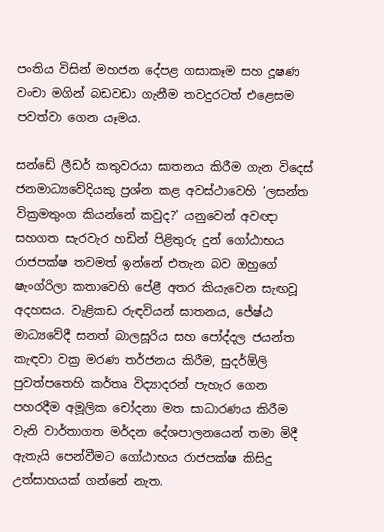පංතිය විසින් මහජන දේපළ ගසාකෑම සහ දූෂණ වංචා මගින් බඩවඩා ගැනීම තවදුරටත් එළෙසම පවත්වා ගෙන යෑමය.

සන්ඩේ ලීඩර් කතුවරයා ඝාතනය කිරීම ගැන විදෙස් ජනමාධ්‍යවේදියකු ප්‍රශ්න කළ අවස්ථාවෙහි ‘ලසන්ත වික්‍රමතුංග කියන්නේ කවුද?’ යනුවෙන් අවඥා සහගත සැරවැර හඩින් පිළිතුරු දුන් ගෝඨාභය රාජපක්ෂ තවමත් ඉන්නේ එතැන බව ඔහුගේ ෂැංග්රිලා කතාවෙහි පේළී අතර කියැවෙන සැඟවූ අදහසය. වැළිකඩ රුඳවියන් ඝාතනය, ජේෂ්ඨ මාධ්‍යවේදී සනත් බාලසූරිය සහ පෝද්දල ජයන්ත කැඳවා වක්‍ර මරණ තර්ජනය කිරීම, සුදර්ඕලි පුවත්පතෙහි කර්තෘ විද්‍යාදරන් පැහැර ගෙන පහරදීම අමූලික චෝදනා මත සාධාරණය කිරීම වැනි වාර්තාගත මර්දන දේශපාලනයෙන් තමා මිදී ඇතැයි පෙන්වීමට ගෝඨාභය රාජපක්ෂ කිසිදු උත්සාහයක් ගන්නේ නැත.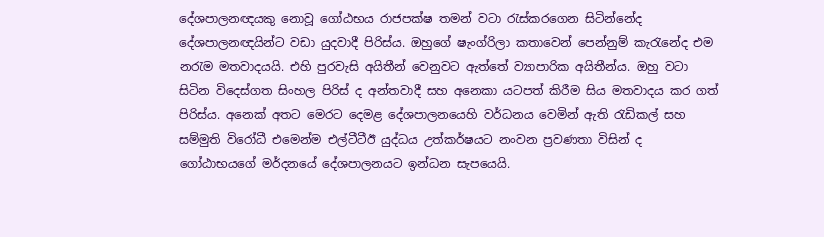දේශපාලනඥයකු නොවූ ගෝඨභය රාජපක්ෂ තමන් වටා රැස්කරගෙන සිටින්නේද දේශපාලනඥයින්ට වඩා යුදවාදී පිරිස්ය. ඔහුගේ ෂැංග්රිලා කතාවෙන් පෙන්නුම් කැරැනේද එම නරැම මතවාදයයි. එහි පුරවැසි අයිතීන් වෙනුවට ඇත්තේ ව්‍යාපාරික අයිතීන්ය. ඔහු වටා සිටින විදෙස්ගත සිංහල පිරිස් ද අන්තවාදී සහ අනෙකා යටපත් කිරීම සිය මතවාදය කර ගත් පිරිස්ය. අනෙක් අතට මෙරට දෙමළ දේශපාලනයෙහි වර්ධනය වෙමින් ඇති රැඩිකල් සහ සම්මුති විරෝධී එමෙන්ම එල්ටීටීඊ යුද්ධය උත්කර්ෂයට නංවන ප්‍රවණතා විසින් ද ගෝඨාභයගේ මර්දනයේ දේශපාලනයට ඉන්ධන සැපයෙයි.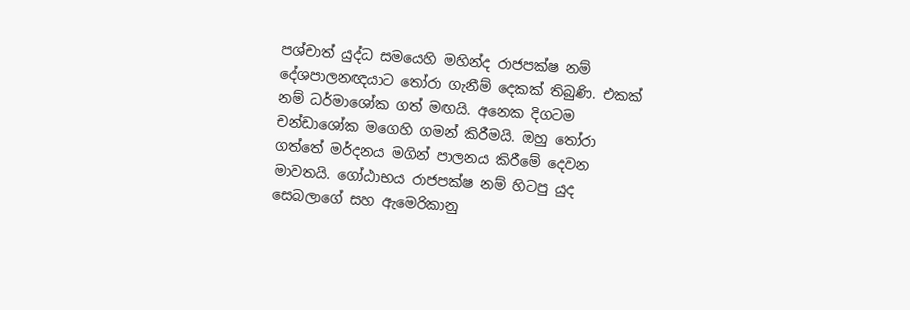පශ්චාත් යුද්ධ සමයෙහි මහින්ද රාජපක්ෂ නම් දේශපාලනඥයාට තෝරා ගැනීම් දෙකක් තිබුණි. එකක් නම් ධර්මාශෝක ගත් මඟයි. අනෙක දිගටම චන්ඩාශෝක මගෙහි ගමන් කිරීමයි. ඔහු තෝරා ගත්තේ මර්දනය මගින් පාලනය කිරීමේ දෙවන මාවතයි. ගෝඨාභය රාජපක්ෂ නම් හිටපු යුද සෙබලාගේ සහ ඇමෙරිකානු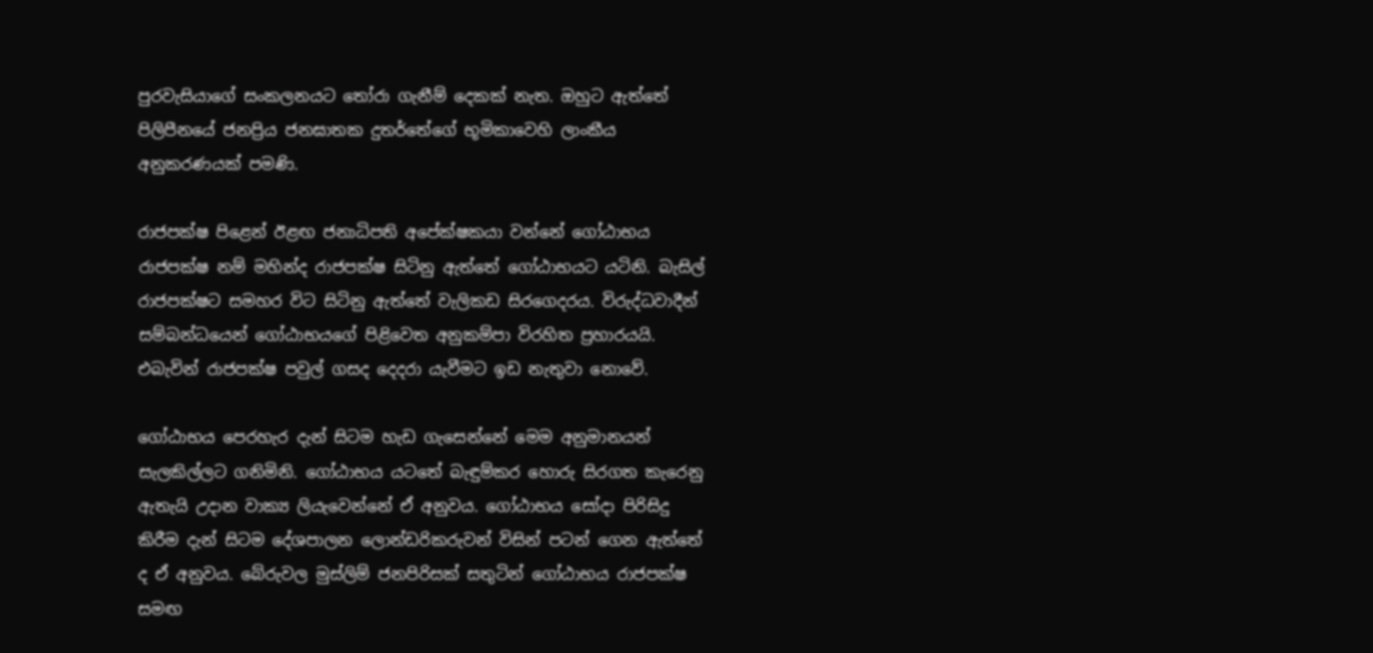පුරවැසියාගේ සංකලනයට තෝරා ගැනීම් දෙකක් නැත. ඔහුට ඇත්තේ පිලිපීනයේ ජනප්‍රිය ජනඝාතක දුතර්තේගේ භූමිකාවෙහි ලාංකීය අනුකරණයක් පමණි.

රාජපක්ෂ පිළෙන් ඊළඟ ජනාධිපති අපේක්ෂකයා වන්නේ ගෝඨාභය රාජපක්ෂ නම් මහින්ද රාජපක්ෂ සිටිනු ඇත්තේ ගෝඨාභයට යටිනි. බැසිල් රාජපක්ෂට සමහර විට සිටිනු ඇත්තේ වැලිකඩ සිරගෙදරය. විරුද්ධවාදීන් සම්බන්ධයෙන් ගෝඨාභයගේ පිළිවෙත අනුකම්පා විරහිත ප්‍රහාරයයි. එබැවින් රාජපක්ෂ පවුල් ගසද දෙදරා යැවීමට ඉඩ නැතුවා නොවේ.

ගෝඨාභය පෙරහැර දැන් සිටම හැඩ ගැසෙන්නේ මෙම අනුමානයන් සැලකිල්ලට ගනිමිනි. ගෝඨාභය යටතේ බැඳුම්කර හොරු සිරගත කැරෙනු ඇතැයි උදාන වාක්‍ය ලියැවෙන්නේ ඒ අනුවය. ගෝඨාභය සෝදා පිරිසිදු කිරීම දැන් සිටම දේශපාලන ලොන්ඩරිකරුවන් විසින් පටන් ගෙන ඇත්තේ ද ඒ අනුවය. බේරුවල මුස්ලිම් ජනපිරිසක් සතුටින් ගෝඨාභය රාජපක්ෂ සමඟ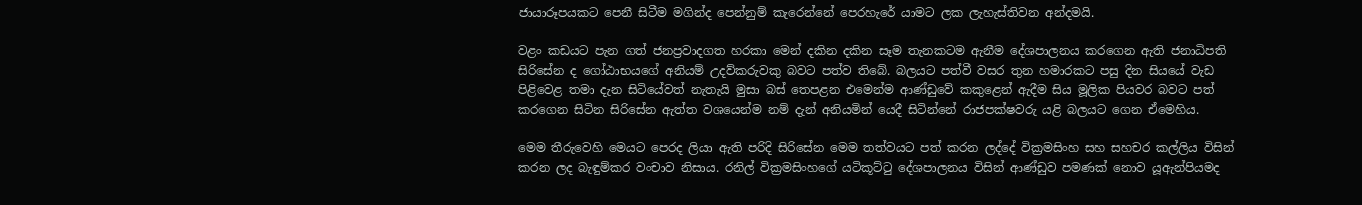ජායාරූපයකට පෙනී සිටීම මගින්ද පෙන්නුම් කැරෙන්නේ පෙරහැරේ යාමට ලක ලැහැස්තිවන අන්දමයි.

වළං කඩයට පැන ගත් ජනප්‍රවාදගත හරකා මෙන් දකින දකින සෑම තැනකටම ඇනීම දේශපාලනය කරගෙන ඇති ජනාධිපති සිරිසේන ද ගෝඨාභයගේ අනියම් උදව්කරුවකු බවට පත්ව තිබේ. බලයට පත්වී වසර තුන හමාරකට පසු දින සියයේ වැඩ පිළිවෙළ තමා දැන සිටියේවත් නැතැයි මුසා බස් තෙපළන එමෙන්ම ආණ්ඩුවේ කකුළෙන් ඇදීම සිය මූලික පියවර බවට පත් කරගෙන සිටින සිරිසේන ඇත්ත වශයෙන්ම නම් දැන් අනියමින් යෙදී සිටින්නේ රාජපක්ෂවරු යළි බලයට ගෙන ඒමෙහිය.

මෙම තීරුවෙහි මෙයට පෙරද ලියා ඇති පරිදි සිරිසේන මෙම තත්වයට පත් කරන ලද්දේ වික්‍රමසිංහ සහ සහචර කල්ලිය විසින් කරන ලද බැඳුම්කර වංචාව නිසාය. රනිල් වික්‍රමසිංහගේ යටිකූට්ටු දේශපාලනය විසින් ආණ්ඩුව පමණක් නොව යූඇන්පියමද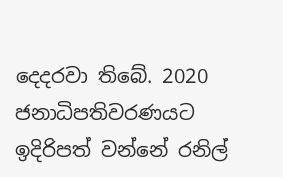දෙදරවා තිබේ. 2020 ජනාධිපතිවරණයට ඉදිරිපත් වන්නේ රනිල්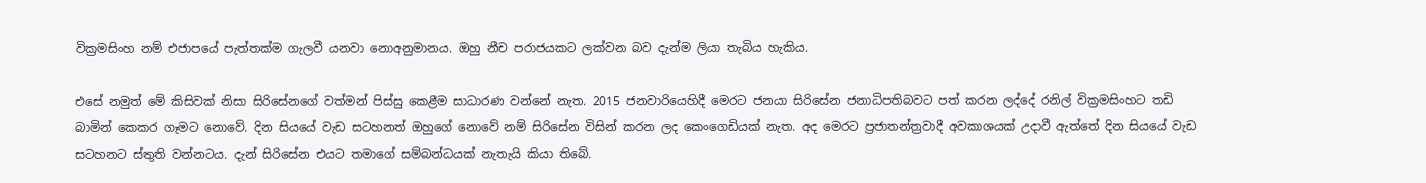වික්‍රමසිංහ නම් එජාපයේ පැත්තක්ම ගැලවී යනවා නොඅනුමානය. ඔහු නීච පරාජයකට ලක්වන බව දැන්ම ලියා තැබිය හැකිය.

එසේ නමුත් මේ කිසිවක් නිසා සිරිසේනගේ වත්මන් පිස්සු කෙළීම සාධාරණ වන්නේ නැත. 2015 ජනවාරියෙහිදී මෙරට ජනයා සිරිසේන ජනාධිපතිබවට පත් කරන ලද්දේ රනිල් වික්‍රමසිංහට තඩි බාමින් කෙකර ගෑමට නොවේ. දින සියයේ වැඩ සටහනත් ඔහුගේ නොවේ නම් සිරිසේන විසින් කරන ලද කෙංගෙඩියක් නැත. අද මෙරට ප්‍රජාතන්ත්‍රවාදී අවකාශයක් උදාවී ඇත්තේ දින සියයේ වැඩ සටහනට ස්තුති වන්නටය. දැන් සිරිසේන එයට තමාගේ සම්බන්ධයක් නැතැයි කියා තිබේ.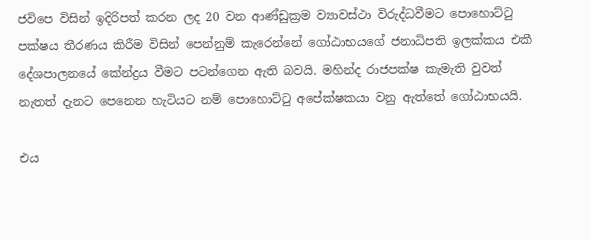ජවිපෙ විසින් ඉදිරිපත් කරන ලද 20 වන ආණ්ඩුක්‍රම ව්‍යාවස්ථා විරුද්ධවීමට පොහොට්ටු පක්ෂය තීරණය කිරීම විසින් පෙන්නුම් කැරෙන්නේ ගෝඨාභයගේ ජනාධිපති ඉලක්කය එකී දේශපාලනයේ කේන්ද්‍රය වීමට පටන්ගෙන ඇති බවයි. මහින්ද රාජපක්ෂ කැමැති වුවත් නැතත් දැනට පෙනෙන හැටියට නම් පොහොට්ටු අපේක්ෂකයා වනු ඇත්තේ ගෝඨාභයයි.

එය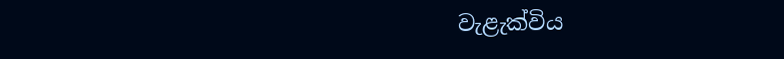වැළැක්විය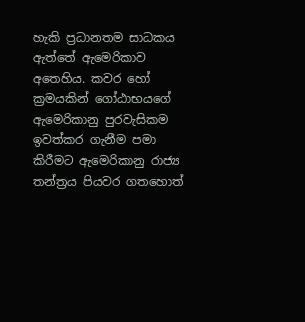හැකි ප්‍රධානතම සාධකය ඇත්තේ ඇමෙරිකාව අතෙහිය. කවර හෝ ක්‍රමයකින් ගෝඨාභයගේ ඇමෙරිකානු පුරවැසිකම ඉවත්කර ගැනීම පමා කිරීමට ඇමෙරිකානු රාජ්‍ය තන්ත්‍රය පියවර ගතහොත්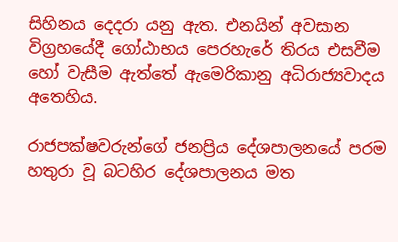සිහිනය දෙදරා යනු ඇත. එනයින් අවසාන විග්‍රහයේදී ගෝඨාභය පෙරහැරේ තිරය එසවීම හෝ වැසීම ඇත්තේ ඇමෙරිකානු අධිරාජ්‍යවාදය අතෙහිය.

රාජපක්ෂවරුන්ගේ ජනප්‍රිය දේශපාලනයේ පරම හතුරා වූ බටහිර දේශපාලනය මත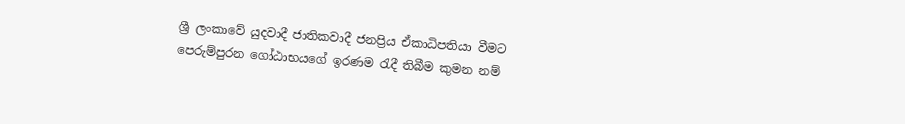ශ්‍රී ලංකාවේ යුදවාදී ජාතිකවාදී ජනප්‍රිය ඒකාධිපතියා වීමට පෙරුම්පුරන ගෝඨාභයගේ ඉරණම රැදී තිබීම කුමන නම්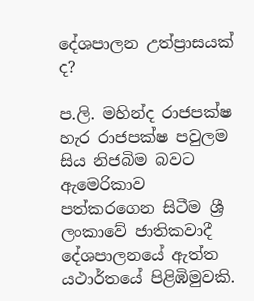දේශපාලන උත්ප්‍රාසයක් ද?

ප.ලි. මහින්ද රාජපක්ෂ හැර රාජපක්ෂ පවුලම සිය නිජබිම බවට ඇමෙරිකාව පත්කරගෙන සිටීම ශ්‍රී ලංකාවේ ජාතිකවාදී දේශපාලනයේ ඇත්ත යථාර්තයේ පිළිඹිමුවකි.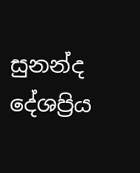සුනන්ද දේශප්‍රිය